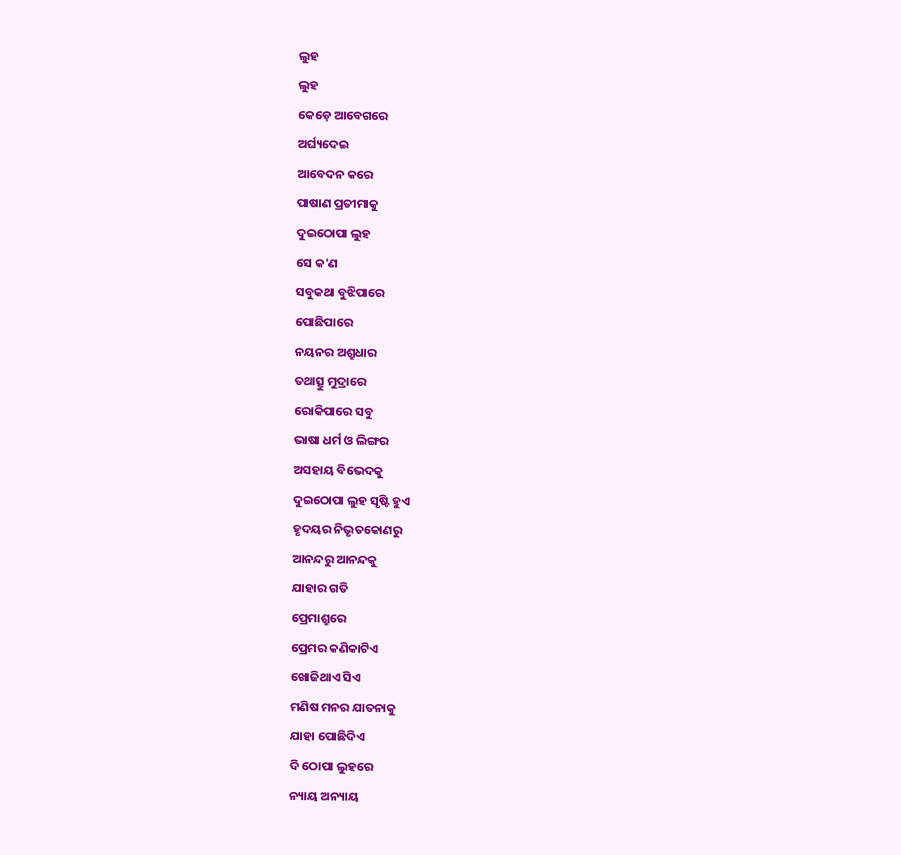ଲୁହ
ଲୁହ
କେଡ଼େ ଆବେଗରେ
ଅର୍ଘ୍ୟଦେଇ
ଆବେଦନ କରେ
ପାଷାଣ ପ୍ରତୀମାକୁ
ଦୁଇଠୋପା ଲୁହ
ସେ କ'ଣ
ସବୁକଥା ବୁଝିପାରେ
ପୋଛିପାରେ
ନୟନର ଅଶ୍ରୁଧାର
ତଥାତ୍ସୁ ମୁଦ୍ରାରେ
ରୋକିପାରେ ସବୁ
ଭାଷା ଧର୍ମ ଓ ଲିଙ୍ଗର
ଅସହାୟ ବିଭେଦକୁ
ଦୁଇଠୋପା ଲୁହ ସୃଷ୍ଟି ହୁଏ
ହୃଦୟର ନିଭୃତକୋଣରୁ
ଆନନ୍ଦରୁ ଆନନ୍ଦକୁ
ଯାହାର ଗତି
ପ୍ରେମାଶ୍ରୁରେ
ପ୍ରେମର କଣିକାଟିଏ
ଖୋଜିଥାଏ ସିଏ
ମଣିଷ ମନର ଯାତନାକୁ
ଯାହା ପୋଛିଦିଏ
ଦି ଠୋପା ଲୁହରେ
ନ୍ୟାୟ ଅନ୍ୟାୟ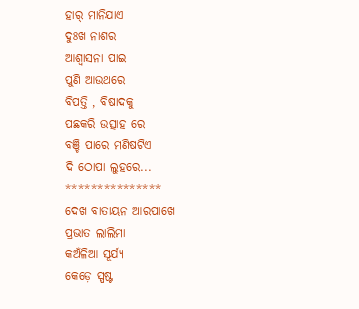ହାର୍ ମାନିଯାଏ
ଦୁଃଖ ନାଶର
ଆଶ୍ୱାସନା ପାଇ
ପୁଣି ଆଉଥରେ
ବିପତ୍ତି , ବିଷାଦକୁ
ପଛକରି ଉତ୍ସାହ ରେ
ବଞ୍ଚି ପାରେ ମଣିଷଟିଏ
ଦି ଠୋପା ଲୁହରେ...
***************
ଦେଖ ବାତାୟନ ଆରପାଖେ
ପ୍ରଭାତ ଲାଲିମା
କଅଁଳିଆ ସୂର୍ଯ୍ୟ
କେଡ଼େ ସ୍ପଷ୍ଟ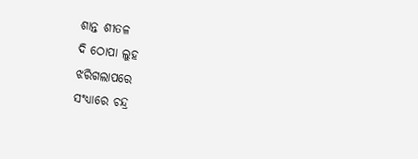ଶାନ୍ତ ଶୀତଳ
ଦି ଠୋପା ଲୁହ
ଝରିଗଲାପରେ
ସଂଧ୍ୟାରେ ଚନ୍ଦ୍ର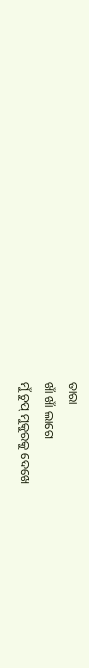ତାରା
ଖାଁ ଖାଁ ଲାଗେ
ମୁଁ ଚୁପ୍ ମୁକୁରକୁ ଦେଖେ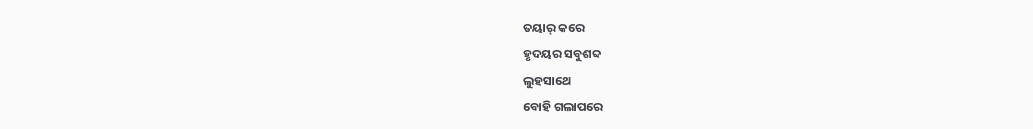ତୟାର୍ କରେ
ହୃଦୟର ସବୁଶବ୍ଦ
ଲୁହସାଥେ
ବୋହି ଗଲାପରେ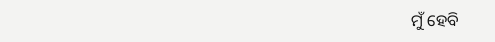ମୁଁ ହେବି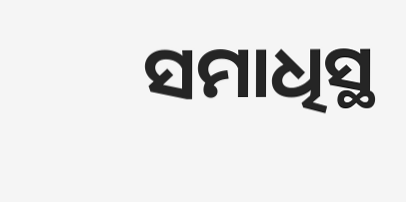ସମାଧିସ୍ଥ